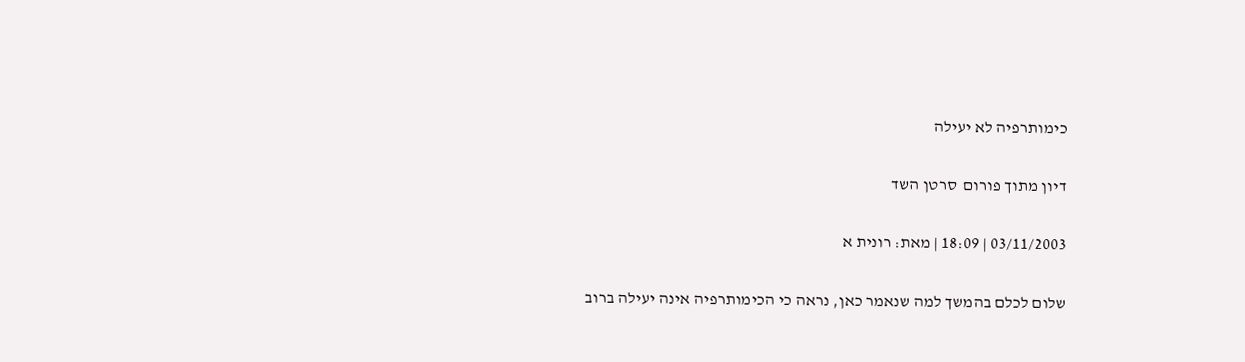כימותרפיה לא יעילה

דיון מתוך פורום  סרטן השד

03/11/2003 | 18:09 | מאת: רונית א

שלום לכלם בהמשך למה שנאמר כאן, נראה כי הכימותרפיה אינה יעילה ברוב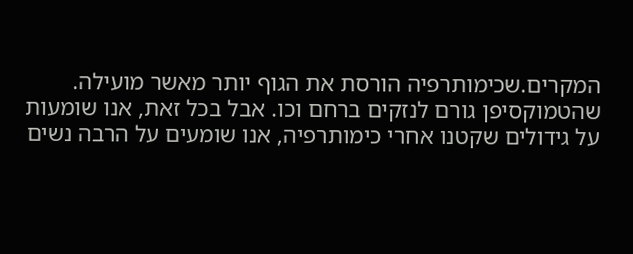המקרים.שכימותרפיה הורסת את הגוף יותר מאשר מועילה. שהטמוקסיפן גורם לנזקים ברחם וכו. אבל בכל זאת, אנו שומעות על גידולים שקטנו אחרי כימותרפיה, אנו שומעים על הרבה נשים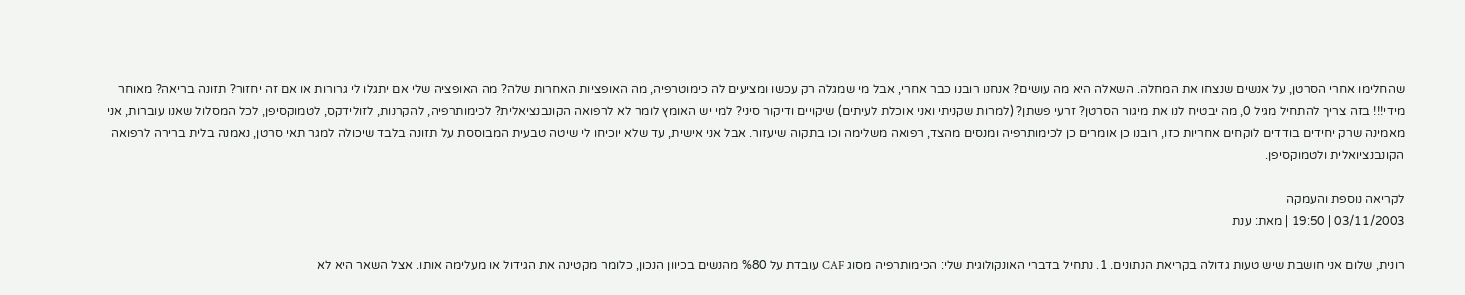שהחלימו אחרי הסרטן, על אנשים שנצחו את המחלה. השאלה היא מה עושים? אנחנו רובנו כבר אחרי, אבל מי שמגלה רק עכשו ומציעים לה כימוטרפיה, מה האופציות האחרות שלה? מה האופציה שלי אם יתגלו לי גרורות או אם זה יחזור? תזונה בריאה? מאוחר מידי!!! בזה צריך להתחיל מגיל 0, מה יבטיח לנו את מיגור הסרטן? זרעי פשתן? (למרות שקניתי ואני אוכלת לעיתים) שיקויים ודיקור סיני? למי יש האומץ לומר לא לרפואה הקונבנציאלית? לכימותרפיה, להקרנות, לזולידקס, לטמוקסיפן, לכל המסלול שאנו עוברות, אני מאמינה שרק יחידים בודדים לוקחים אחריות כזו, רובנו כן אומרים כן לכימותרפיה ומנסים מהצד, רפואה משלימה וכו בתקוה שיעזור. אבל אני אישית, עד שלא יוכיחו לי שיטה טבעית המבוססת על תזונה בלבד שיכולה למגר תאי סרטן, נאמנה בלית ברירה לרפואה הקונבנציואלית ולטמוקסיפן.

לקריאה נוספת והעמקה
03/11/2003 | 19:50 | מאת: ענת

רונית, שלום אני חושבת שיש טעות גדולה בקריאת הנתונים. 1. נתחיל בדברי האונקולוגית שלי: הכימותרפיה מסוג CAF עובדת על %80 מהנשים בכיוון הנכון, כלומר מקטינה את הגידול או מעלימה אותו. אצל השאר היא לא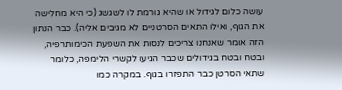עושה כלום לגידול או שהיא גורמת לו לשגשג (כי היא מחלישה את הגוף, ואילו התאים הסרטניים לא מגיבים אליה). כבר הנתון הזה אומר שאנחנו צריכים לנסות את השפעת הכימותרפיה, ובטח ובטח בגידולים שכבר הגיעו לקשרי הלימפה, כלומר שתאי הסרטן כבר התפזרו בגוף. במקרה כמו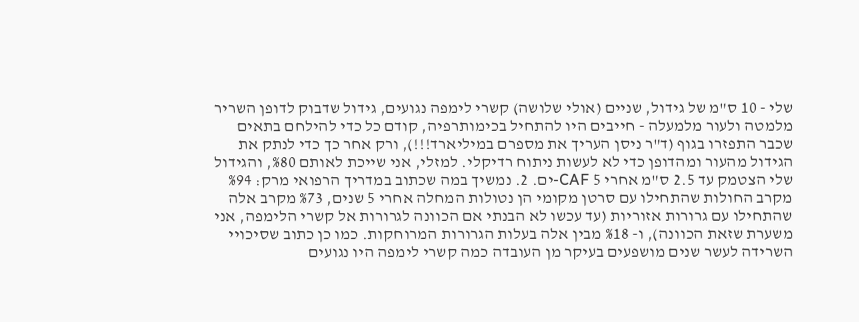שלי - 10 ס"מ של גידול, שניים (אולי שלושה) קשרי לימפה נגועים, גידול שדבוק לדופן השריר מלמטה ולעור מלמעלה - חייבים היו להתחיל בכימותרפיה, קודם כל כדי להילחם בתאים שכבר התפזרו בגוף (ד"ר ניסן העריך את מספרם במיליארד!!!), ורק אחר כך כדי לנתק את הגידול מהעור ומהדופן כדי לא לעשות ניתוח רדיקלי. למזלי, אני שייכת לאותם %80, והגידול שלי הצטמק עד 2.5 ס"מ אחרי 5 CAF-ים. 2. נמשיך במה שכתוב במדריך הרפואי מרק: %94 מקרב החולות שהתחילו עם סרטן מקומי הן נטולות המחלה אחרי 5 שנים, %73 מקרב אלה שהתחילו עם גרורות אזוריות (עד עכשו לא הבנתי אם הכוונה לגרורות אל קשרי הלימפה, אני משערת שזאת הכוונה), ו- %18 מבין אלה בעלות הגרורות המרוחקות. כמו כן כתוב שסיכויי השרידה לעשר שנים מושפעים בעיקר מן העובדה כמה קשרי לימפה היו נגועים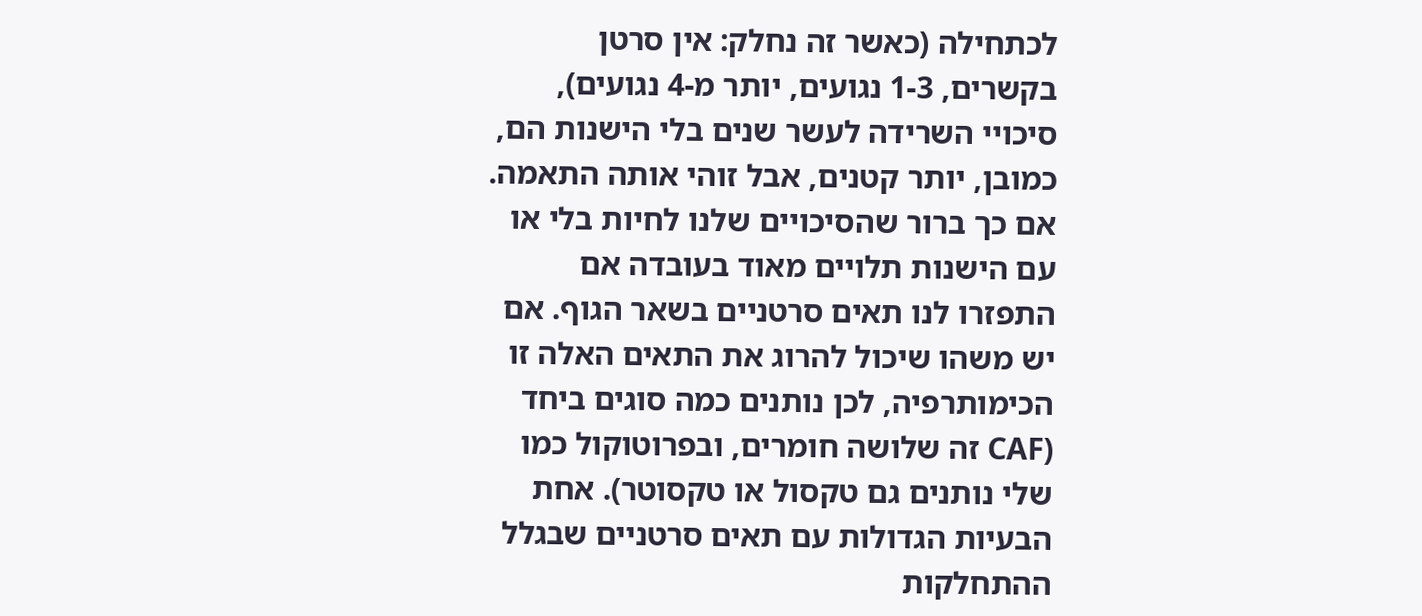לכתחילה (כאשר זה נחלק: אין סרטן בקשרים, 1-3 נגועים, יותר מ-4 נגועים), סיכויי השרידה לעשר שנים בלי הישנות הם, כמובן, יותר קטנים, אבל זוהי אותה התאמה. אם כך ברור שהסיכויים שלנו לחיות בלי או עם הישנות תלויים מאוד בעובדה אם התפזרו לנו תאים סרטניים בשאר הגוף. אם יש משהו שיכול להרוג את התאים האלה זו הכימותרפיה, לכן נותנים כמה סוגים ביחד (CAF זה שלושה חומרים, ובפרוטוקול כמו שלי נותנים גם טקסול או טקסוטר). אחת הבעיות הגדולות עם תאים סרטניים שבגלל ההתחלקות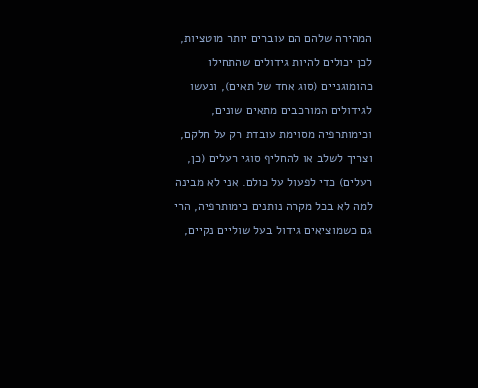המהירה שלהם הם עוברים יותר מוטציות, לכן יכולים להיות גידולים שהתחילו כהומוגניים (סוג אחד של תאים), ונעשו לגידולים המורכבים מתאים שונים, וכימותרפיה מסוימת עובדת רק על חלקם, וצריך לשלב או להחליף סוגי רעלים (כן, רעלים) כדי לפעול על כולם. אני לא מבינה למה לא בכל מקרה נותנים כימותרפיה, הרי גם כשמוציאים גידול בעל שוליים נקיים,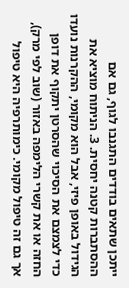ייתכן שתאים בודדים התגנבו לגוף, גם אם ההסתברות קטנה יחסית. 3. הניתוח מוציא את הגידול באופן פיזי, אבל הוא מקומי, ההקרנות נועדו כדי לצמצם את הסיכוי שהסרטן יתקוף את דופן החזה או את קשרי הלימפה באזור (שוב לפי מרק), אך גם זה טיפול מקומי. כימותרפיה היא טיפול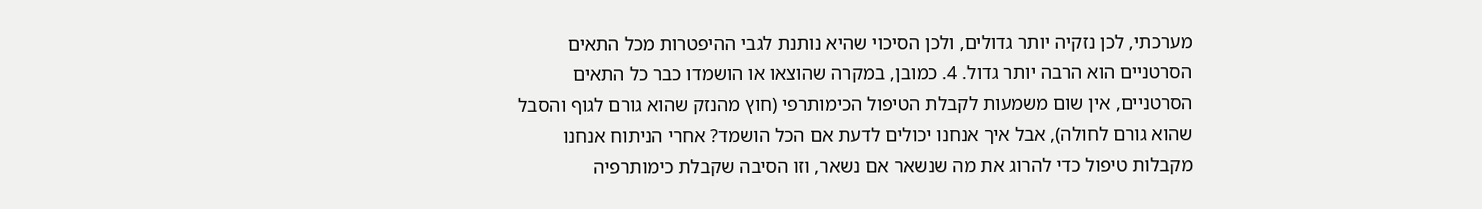מערכתי, לכן נזקיה יותר גדולים, ולכן הסיכוי שהיא נותנת לגבי ההיפטרות מכל התאים הסרטניים הוא הרבה יותר גדול. 4. כמובן, במקרה שהוצאו או הושמדו כבר כל התאים הסרטניים, אין שום משמעות לקבלת הטיפול הכימותרפי (חוץ מהנזק שהוא גורם לגוף והסבל שהוא גורם לחולה), אבל איך אנחנו יכולים לדעת אם הכל הושמד? אחרי הניתוח אנחנו מקבלות טיפול כדי להרוג את מה שנשאר אם נשאר, וזו הסיבה שקבלת כימותרפיה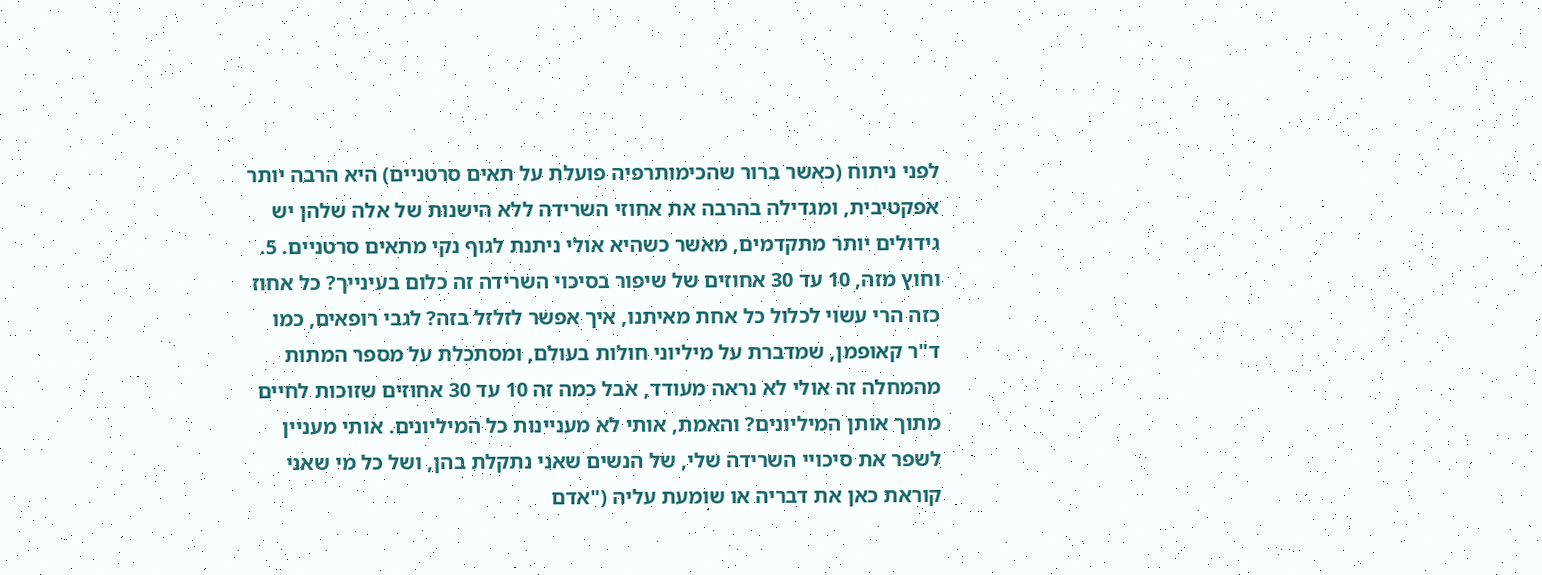לפני ניתוח (כאשר ברור שהכימותרפיה פועלת על תאים סרטניים) היא הרבה יותר אפקטיבית, ומגדילה בהרבה את אחוזי השרידה ללא הישנות של אלה שלהן יש גידולים יותר מתקדמים, מאשר כשהיא אולי ניתנת לגוף נקי מתאים סרטניים. 5. וחוץ מזה, 10 עד 30 אחוזים של שיפור בסיכוי השרידה זה כלום בעינייך? כל אחוז כזה הרי עשוי לכלול כל אחת מאיתנו, איך אפשר לזלזל בזה? לגבי רופאים, כמו ד"ר קאופמן, שמדברת על מיליוני חולות בעולם, ומסתכלת על מספר המתות מהמחלה זה אולי לא נראה מעודד, אבל כמה זה 10 עד 30 אחוזים שזוכות לחיים מתוך אותן המיליונים? והאמת, אותי לא מעניינות כל המיליונים. אותי מעניין לשפר את סיכויי השרידה שלי, של הנשים שאני נתקלת בהן, ושל כל מי שאני קוראת כאן את דבריה או שומעת עליה ("אדם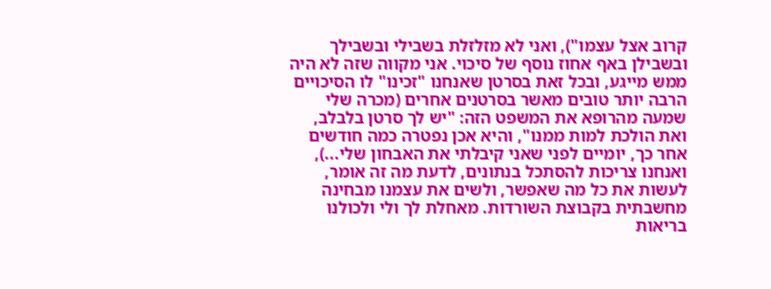קרוב אצל עצמו"), ואני לא מזלזלת בשבילי ובשבילך ובשבילן באף אחוז נוסף של סיכוי. אני מקווה שזה לא היה ממש מייגע, ובכל זאת בסרטן שאנחנו "זכינו" לו הסיכויים הרבה יותר טובים מאשר בסרטנים אחרים (מכרה שלי שמעה מהרופא את המשפט הזה: "יש לך סרטן בלבלב, ואת הולכת למות ממנו", והיא אכן נפטרה כמה חודשים אחר כך, יומיים לפני שאני קיבלתי את האבחון שלי...), ואנחנו צריכות להסתכל בנתונים, לדעת מה זה אומר, לעשות את כל מה שאפשר, ולשים את עצמנו מבחינה מחשבתית בקבוצת השורדות. מאחלת לך ולי ולכולנו בריאות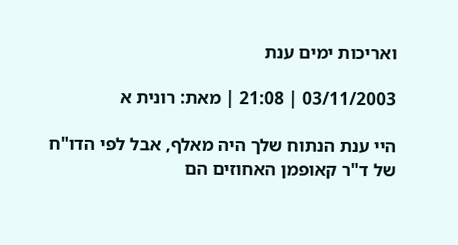ואריכות ימים ענת

03/11/2003 | 21:08 | מאת: רונית א

היי ענת הנתוח שלך היה מאלף, אבל לפי הדו"ח של ד"ר קאופמן האחוזים הם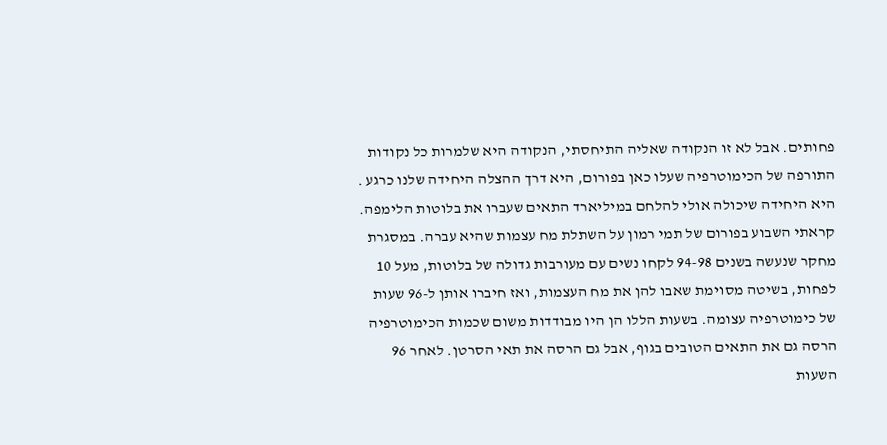פחותים. אבל לא זו הנקודה שאליה התיחסתי, הנקודה היא שלמרות כל נקודות התורפה של הכימוטרפיה שעלו כאן בפורום, היא דרך ההצלה היחידה שלנו כרגע . היא היחידה שיכולה אולי להלחם במיליארד התאים שעברו את בלוטות הלימפה. קראתי השבוע בפורום של תמי רמון על השתלת מח עצמות שהיא עברה. במסגרת מחקר שנעשה בשנים 94-98 לקחו נשים עם מעורבות גדולה של בלוטות, מעל 10 לפחות, בשיטה מסוימת שאבו להן את מח העצמות, ואז חיברו אותן ל-96 שעות של כימוטרפיה עצומה. בשעות הללו הן היו מבודדות משום שכמות הכימוטרפיה הרסה גם את התאים הטובים בגוף, אבל גם הרסה את תאי הסרטן. לאחר 96 השעות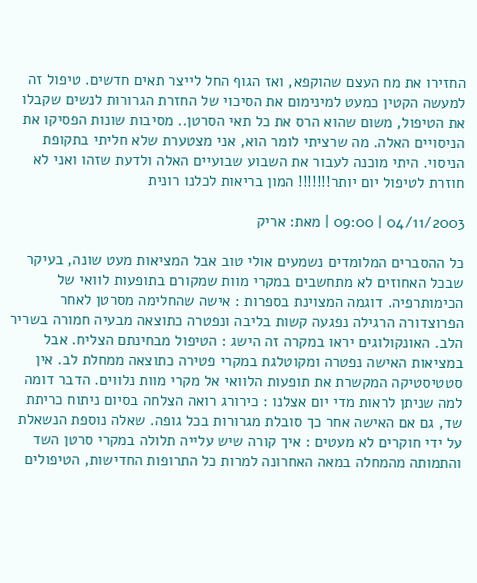החזירו את מח העצם שהוקפא, ואז הגוף החל לייצר תאים חדשים. טיפול זה למעשה הקטין כמעט למינימום את הסיכוי של החזרת הגרורות לנשים שקבלו את הטיפול, משום שהוא הרס את כל תאי הסרטן.. מסיבות שונות הפסיקו את הניסויים האלה. מה שרציתי לומר הוא, אני מצטערת שלא חליתי בתקופת הניסוי. היתי מוכנה לעבור את השבוע שבועיים האלה ולדעת שזהו ואני לא חוזרת לטיפול יום יותר!!!!!!! המון בריאות לכלנו רונית

04/11/2003 | 09:00 | מאת: אריק

כל ההסברים המלומדים נשמעים אולי טוב אבל המציאות מעט שונה, בעיקר שבכל האחוזים לא מתחשבים במקרי מוות שמקורם בתופעות לוואי של הכימותרפיה. דוגמה המצוינת בספרות : אישה שהחלימה מסרטן לאחר הפרוצדורה הרגילה נפגעה קשות בליבה ונפטרה כתוצאה מבעיה חמורה בשריר הלב. האונקולוגים יראו במקרה זה הישג : הטיפול מבחינתם הצליח. אבל במציאות האישה נפטרה ומקוטלגת במקרי פטירה כתוצאה ממחלת לב. אין סטטיסטיקה המקשרת את תופעות הלוואי אל מקרי מוות נלווים. הדבר דומה למה שניתן לראות מדי יום אצלנו : כירורג רואה הצלחה בסיום ניתוח כריתת שד, גם אם האישה אחר כך סובלת מגרורות בכל גופה. שאלה נוספת הנשאלת על ידי חוקרים לא מעטים : איך קורה שיש עלייה תלולה במקרי סרטן השד והתמותה מהמחלה במאה האחרונה למרות כל התרופות החדישות, הטיפולים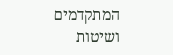המתקדמים ושיטות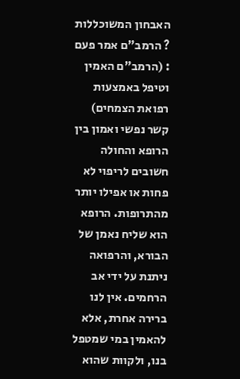האבחון המשוכללות ? הרמב"ם אמר פעם : (הרמב"ם האמין וטיפל באמצעות רפואת הצמחים) קשר נפשי ואמון בין הרופא והחולה חשובים לריפוי לא פחות או אפילו יותר מהתרופות. הרופא הוא שליח נאמן של הבורא, והרפואה ניתנת על ידי אב הרחמים. אין לנו ברירה אחרת, אלא להאמין במי שמטפל בנו, ולקוות שהוא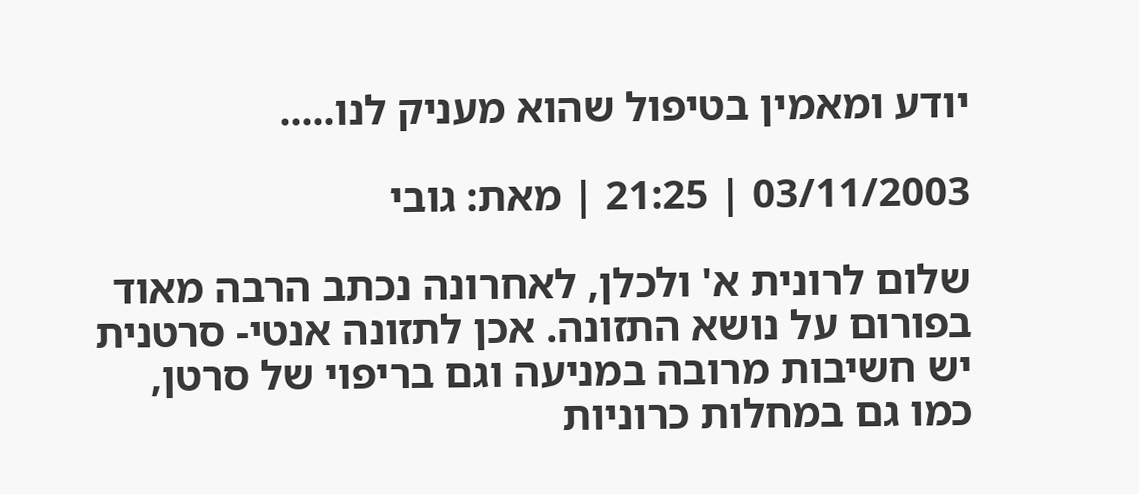יודע ומאמין בטיפול שהוא מעניק לנו.....

03/11/2003 | 21:25 | מאת: גובי

שלום לרונית א' ולכלן, לאחרונה נכתב הרבה מאוד בפורום על נושא התזונה. אכן לתזונה אנטי- סרטנית יש חשיבות מרובה במניעה וגם בריפוי של סרטן, כמו גם במחלות כרוניות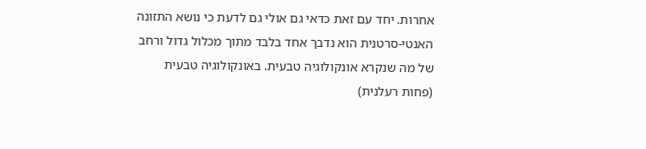אחרות. יחד עם זאת כדאי גם אולי גם לדעת כי נושא התזונה האנטי-סרטנית הוא נדבך אחד בלבד מתוך מכלול גדול ורחב של מה שנקרא אונקולוגיה טבעית. באונקולוגיה טבעית (פחות רעלנית)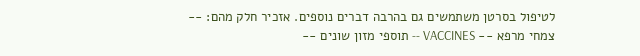לטיפול בסרטן משתמשים גם בהרבה דברים נוספים. אזכיר חלק מהם: -- צמחי מרפא -- VACCINES -- תוספי מזון שונים --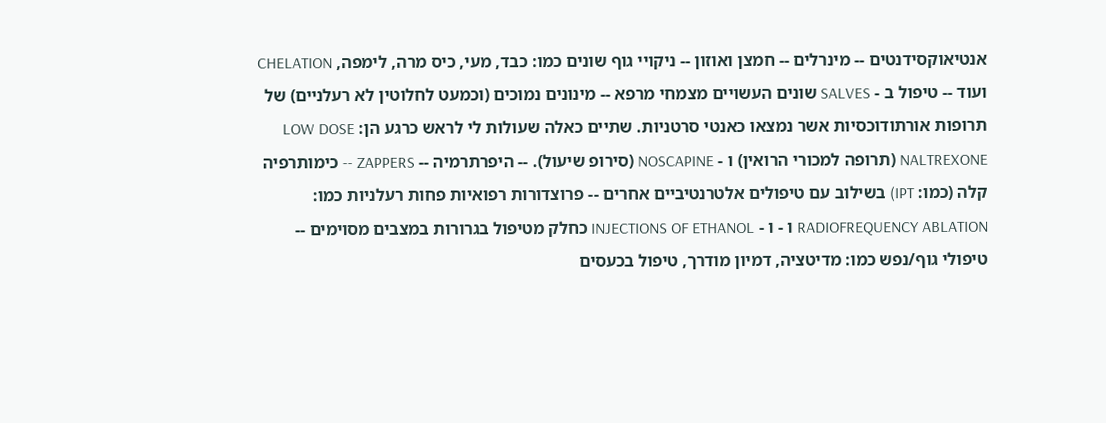אנטיאוקסידנטים -- מינרלים -- חמצן ואוזון -- ניקויי גוף שונים כמו: כבד, מעי, כיס מרה, לימפה, CHELATION ועוד -- טיפול ב - SALVES שונים העשויים מצמחי מרפא -- מינונים נמוכים (וכמעט לחלוטין לא רעלניים) של תרופות אורתודוכסיות אשר נמצאו כאנטי סרטניות. שתיים כאלה שעולות לי לראש כרגע הן: LOW DOSE NALTREXONE (תרופה למכורי הרואין) ו - NOSCAPINE (סירופ שיעול). -- היפרתרמיה -- ZAPPERS -- כימותרפיה קלה (כמו: IPT) בשילוב עם טיפולים אלטרנטיביים אחרים -- פרוצדורות רפואיות פחות רעלניות כמו: RADIOFREQUENCY ABLATION ו - ו - INJECTIONS OF ETHANOL כחלק מטיפול בגרורות במצבים מסוימים -- טיפולי גוף/נפש כמו: מדיטציה, דמיון מודרך, טיפול בכעסים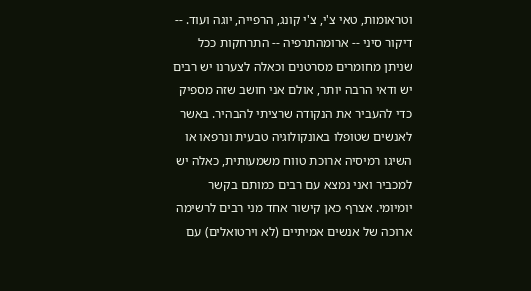וטראומות, טאי צ'י, צ'י קונג, הרפייה, יוגה ועוד. -- דיקור סיני -- ארומהתרפיה -- התרחקות ככל שניתן מחומרים מסרטנים וכאלה לצערנו יש רבים יש ודאי הרבה יותר, אולם אני חושב שזה מספיק כדי להעביר את הנקודה שרציתי להבהיר. באשר לאנשים שטופלו באונקולוגיה טבעית ונרפאו או השיגו רמיסיה ארוכת טווח משמעותית, כאלה יש למכביר ואני נמצא עם רבים כמותם בקשר יומיומי. אצרף כאן קישור אחד מני רבים לרשימה ארוכה של אנשים אמיתיים (לא וירטואלים) עם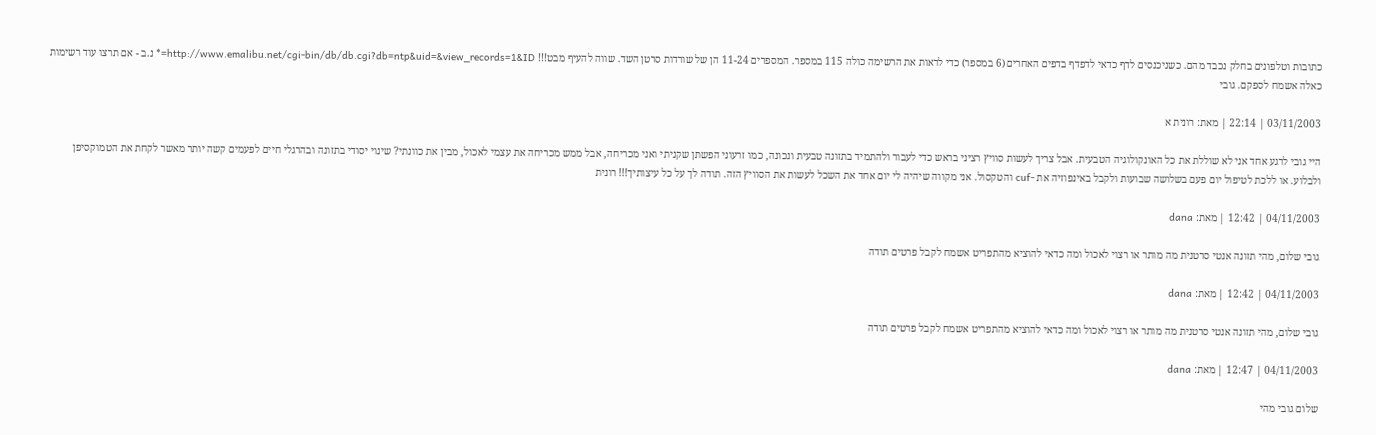כתובות וטלפונים בחלק נכבד מהם. כשניכנסים לדף כדאי לדפדף בדפים האחרים (6 במספר) כדי לראות את הרשימה כולה 115 במספר. המספרים 11-24 הן של שורדות סרטן השד. שווה להעיף מבט!!! http://www.emalibu.net/cgi-bin/db/db.cgi?db=ntp&uid=&view_records=1&ID=* נ.ב - אם תרצו עוד רשימות כאלה אשמח לספקם. גובי

03/11/2003 | 22:14 | מאת: רונית א

היי גובי לרגע אחד אני לא שוללת את כל האונקולוגיה הטבעית. אבל צריך לעשות סוויץ רציני בראש כדי לעבור ולהתמיד בתזונה טבעית ונכונה, כמו זרעוני הפשתן שקניתי ואני מכריחה, אבל ממש מכריחה את עצמי לאכול, מבין את כוונתי? שינוי יסודי בתזונה ובהרגלי חיים לפעמים קשה יותר מאשר לקחת את הטמוקסיפן ולבלוע. או ללכת לטיפול יום פעם בשלושה שבועות ולקבל באינפוזיה את -cuf והטקסול. אני מקווה שיהיה לי יום אחד את השכל לעשות את הסוויץ הזה. תודה לך על כל עיצותיך!!! רונית

04/11/2003 | 12:42 | מאת: dana

גובי שלום, מהי תזונה אנטי סרטנית מה מותר או רצוי לאכול ומה כדאי להוציא מהתפריט אשמח לקבל פרטים תודה

04/11/2003 | 12:42 | מאת: dana

גובי שלום, מהי תזונה אנטי סרטנית מה מותר או רצוי לאכול ומה כדאי להוציא מהתפריט אשמח לקבל פרטים תודה

04/11/2003 | 12:47 | מאת: dana

שלום גובי מהי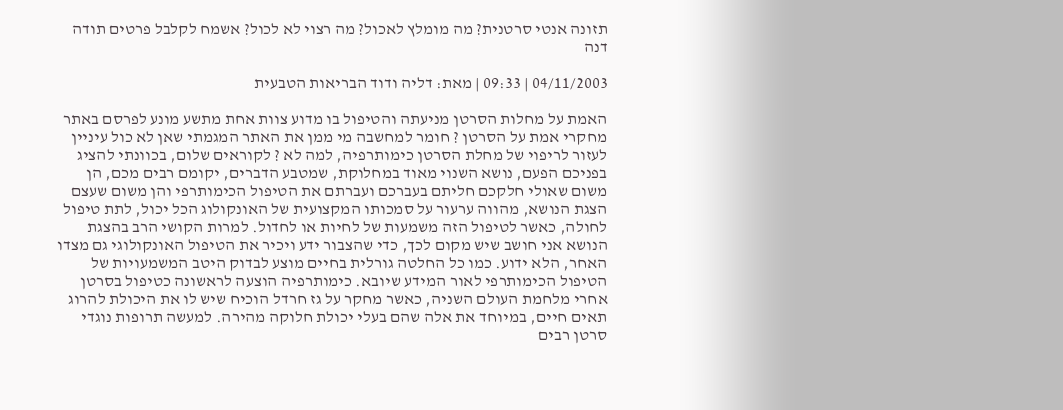תזונה אנטי סרטנית? מה מומלץ לאכול? מה רצוי לא לכול? אשמח לקלבל פרטים תודה דנה

04/11/2003 | 09:33 | מאת: דליה ודוד הבריאות הטבעית

האמת על מחלות הסרטן מניעתה והטיפול בו מדוע צוות אחת מתשע מונע לפרסם באתר מחקרי אמת על הסרטן ? חומר למחשבה מי ממן את האתר המגמתי שאן לא כול עיניין לעזור לריפוי של מחלת הסרטן כימותרפיה, למה לא ? לקוראים שלום, בכוונתי להציג בפניכם הפעם, נושא השנוי מאוד במחלוקת, שמטבע הדברים, יקומם רבים מכם, הן משום שאולי חלקכם חליתם בעברכם ועברתם את הטיפול הכימותרפי והן משום שעצם הצגת הנושא, מהווה ערעור על סמכותו המקצועית של האונקולוג הכל יכול, לתת טיפול לחולה, כאשר לטיפול הזה משמעות של לחיות או לחדול. למרות הקושי הרב בהצגת הנושא אני חושב שיש מקום לכך, כדי שהצבור ידע ויכיר את הטיפול האונקולוגי גם מצדו האחר, הלא ידוע. כמו כל החלטה גורלית בחיים מוצע לבדוק היטב המשמעויות של הטיפול הכימותרפי לאור המידע שיובא. כימותרפיה הוצעה לראשונה כטיפול בסרטן אחרי מלחמת העולם השניה, כאשר מחקר על גז חרדל הוכיח שיש לו את היכולת להרוג תאים חיים, במיוחד את אלה שהם בעלי יכולת חלוקה מהירה. למעשה תרופות נוגדי סרטן רבים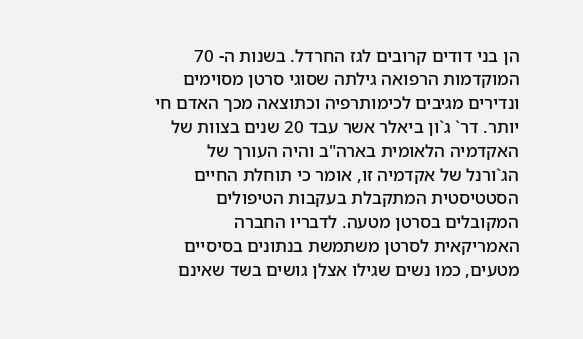הן בני דודים קרובים לגז החרדל. בשנות ה- 70 המוקדמות הרפואה גילתה שסוגי סרטן מסוימים ונדירים מגיבים לכימותרפיה וכתוצאה מכך האדם חי יותר. דר` ג`ון ביאלר אשר עבד 20 שנים בצוות של האקדמיה הלאומית בארה"ב והיה העורך של הג`ורנל של אקדמיה זו, אומר כי תוחלת החיים הסטטיסטית המתקבלת בעקבות הטיפולים המקובלים בסרטן מטעה. לדבריו החברה האמריקאית לסרטן משתמשת בנתונים בסיסיים מטעים, כמו נשים שגילו אצלן גושים בשד שאינם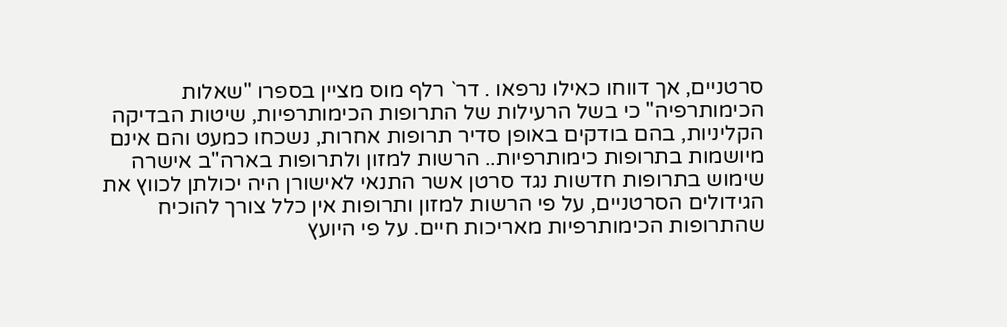סרטניים, אך דווחו כאילו נרפאו . דר` רלף מוס מציין בספרו "שאלות הכימותרפיה" כי בשל הרעילות של התרופות הכימותרפיות, שיטות הבדיקה הקליניות, בהם בודקים באופן סדיר תרופות אחרות, נשכחו כמעט והם אינם מיושמות בתרופות כימותרפיות.. הרשות למזון ולתרופות בארה"ב אישרה שימוש בתרופות חדשות נגד סרטן אשר התנאי לאישורן היה יכולתן לכווץ את הגידולים הסרטניים, על פי הרשות למזון ותרופות אין כלל צורך להוכיח שהתרופות הכימותרפיות מאריכות חיים. על פי היועץ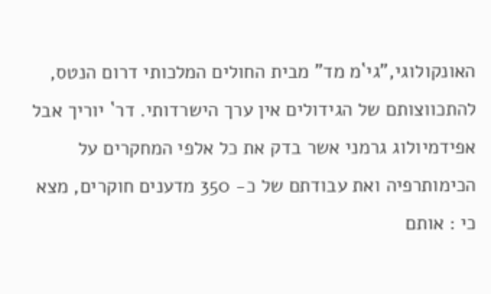האונקולוגי,"גי`מ מד" מבית החולים המלכותי דרום הנטס, להתכווצותם של הגידולים אין ערך הישרדותי. דר` יוריך אבל אפידמיולוג גרמני אשר בדק את כל אלפי המחקרים על הכימותרפיה ואת עבודתם של כ- 350 מדענים חוקרים, מצא כי : אותם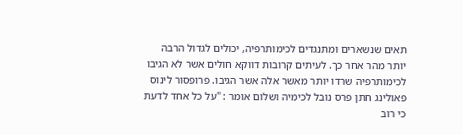תאים שנשארים ומתנגדים לכימותרפיה, יכולים לגדול הרבה יותר מהר אחר כך. לעיתים קרובות דווקא חולים אשר לא הגיבו לכימותרפיה שרדו יותר מאשר אלה אשר הגיבו. פרופסור לינוס פאולינג חתן פרס נובל לכימיה ושלום אומר : "על כל אחד לדעת כי רוב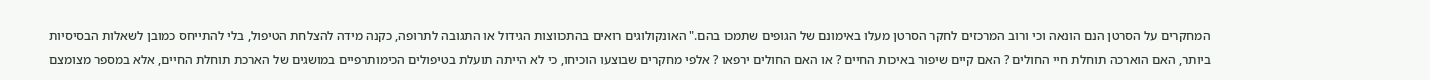המחקרים על הסרטן הנם הונאה וכי ורוב המרכזים לחקר הסרטן מעלו באימונם של הגופים שתמכו בהם." האונקולוגים רואים בהתכווצות הגידול או התגובה לתרופה, כקנה מידה להצלחת הטיפול, בלי להתייחס כמובן לשאלות הבסיסיות ביותר, האם הוארכה תוחלת חיי החולים ? האם קיים שיפור באיכות החיים ? או האם החולים ירפאו ? אלפי מחקרים שבוצעו הוכיחו, כי לא הייתה תועלת בטיפולים הכימותרפיים במושגים של הארכת תוחלת החיים, אלא במספר מצומצם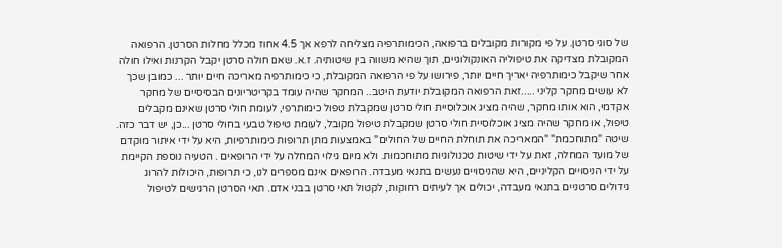של סוגי סרטן. על פי מקורות מקובלים ברפואה, הכימותרפיה מצליחה לרפא אך 4.5 אחוז מכלל מחלות הסרטן. הרפואה המקובלת מצדיקה את טיפוליה האונקולוגיים, תוך שהיא משווה בין שיטותיה. ז.א. שאם חולה סרטן יקבל הקרנות ואילו חולה אחר שיקבל כימותרפיה יאריך חיים יותר, פירושו על פי הרפואה המקובלת, כי כימותרפיה מאריכה חיים יותר ... כמובן שכך לא עושים מחקר קליני .....זאת הרפואה המקובלת יודעת היטב.. המחקר שהיה עומד בקריטריונים הבסיסיים של מחקר אקדמי, הוא אותו מחקר, שהיה מציג אוכלוסיית חולי סרטן שמקבלת טפול כימותרפי, לעומת חולי סרטן שאינם מקבלים טיפול, או מחקר שהיה מציג אוכלוסיית חולי סרטן שמקבלת טיפול מקובל, לעומת טיפול טבעי בחולי סרטן ...כן, יש דבר כזה. שיטה "מתוחכמת" "המאריכה את תוחלת החיים של החולים" באמצעות מתן תרופות כימותרפיות, היא על ידי איתור מוקדם של מועד המחלה, זאת על ידי שיטות טכנולוגיות מתוחכמות. ולא מיום גילוי המחלה על ידי הרופאים . הטעיה נוספת הקיימת על ידי הניסויים הקליניים, היא שהניסויים נעשים בתנאי מעבדה. הרופאים אינם מספרים לנו, כי תרופות, היכולות להרוג גידולים סרטניים בתנאי מעבדה, יכולים אך לעיתים רחוקות, לקטול תאי סרטן בבני אדם. תאי הסרטן הרגישים לטיפול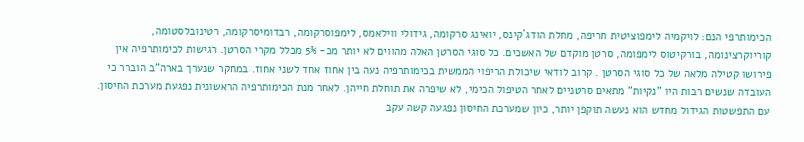הכימותרפי הנם: לויקמיה לימפוציטית חריפה, מחלת הודג`קינס, יואינג סרקומה, גידולי ווילאמס, לימפוסרקומה, רבדומיסרקומה, רטינובלסטומה, קוריוקרצינומה, בורקיטוס לימפומה, סרטן מוקדם של האשכים. כל סוגי הסרטן האלה מהווים לא יותר מכ- 5% מכלל מקרי הסרטן. רגישות לכימותרפיה אין פירושו קטילה מלאה של כל סוגי הסרטן . קרוב לודאי שיכולת הריפוי הממשית בכימותרפיה נעה בין אחוז אחד לשני אחוז. במחקר שנערך בארה"ב הוברר כי העובדה שנשים רבות היו "נקיות" מתאים סרטניים לאחר הטיפול הכימי, לא שיפרה את תוחלת חייהן. לאחר מנת הכימותרפיה הראשונית נפגעת מערכת החיסון. עם התפשטות הגידול מחדש הוא נעשה תוקפן יותר, כיון שמערכת החיסון נפגעה קשה עקב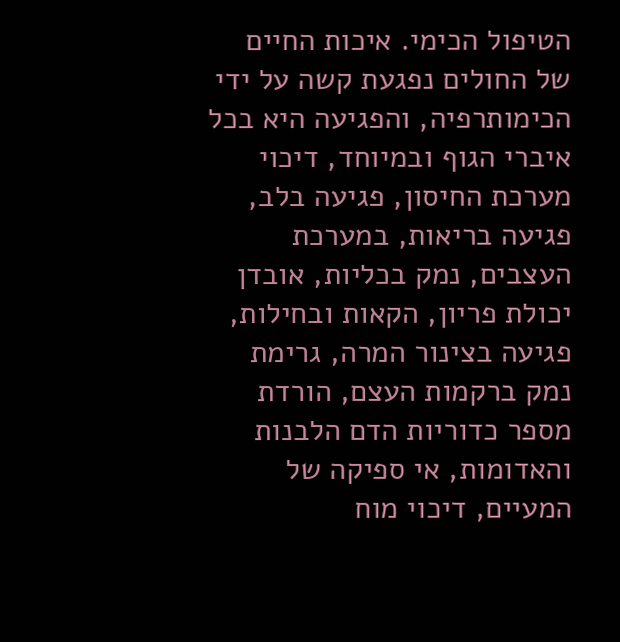הטיפול הכימי. איכות החיים של החולים נפגעת קשה על ידי הכימותרפיה, והפגיעה היא בכל איברי הגוף ובמיוחד, דיכוי מערכת החיסון, פגיעה בלב, פגיעה בריאות, במערכת העצבים, נמק בכליות, אובדן יכולת פריון, הקאות ובחילות, פגיעה בצינור המרה, גרימת נמק ברקמות העצם, הורדת מספר כדוריות הדם הלבנות והאדומות, אי ספיקה של המעיים, דיכוי מוח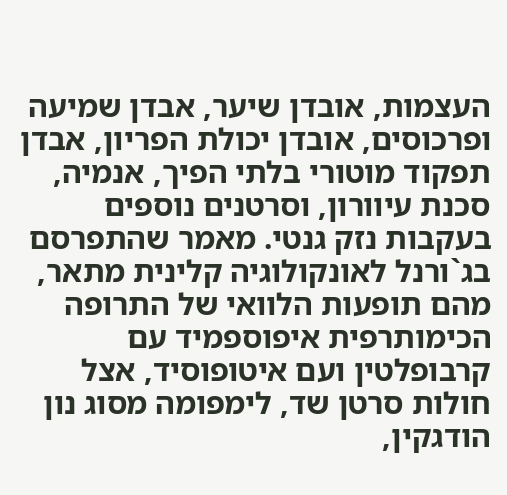העצמות, אובדן שיער, אבדן שמיעה ופרכוסים, אובדן יכולת הפריון, אבדן תפקוד מוטורי בלתי הפיך, אנמיה, סכנת עיוורון, וסרטנים נוספים בעקבות נזק גנטי. מאמר שהתפרסם בג`ורנל לאונקולוגיה קלינית מתאר, מהם תופעות הלוואי של התרופה הכימותרפית איפוספמיד עם קרבופלטין ועם איטופוסיד, אצל חולות סרטן שד, לימפומה מסוג נון הודגקין,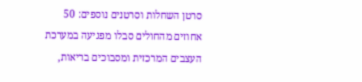סרטן השחלות וסרטנים נוספים: 50 אחוזים מהחולים סבלו מפגיעה במערכת העצבים המרכזית ומסבוכים בריאות,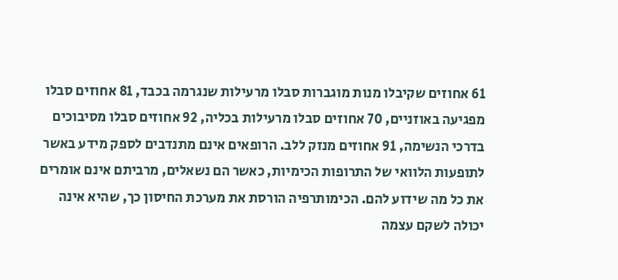61 אחוזים שקיבלו מנות מוגברות סבלו מרעילות שנגרמה בכבד, 81 אחוזים סבלו מפגיעה באוזניים, 70 אחוזים סבלו מרעילות בכליה, 92 אחוזים סבלו מסיבוכים בדרכי הנשימה, 91 אחוזים מנזק ללב. הרופאים אינם מתנדבים לספק מידע באשר לתופעות הלוואי של התרופות הכימיות, כאשר הם נשאלים, מרביתם אינם אומרים את כל מה שידוע להם. הכימותרפיה הורסת את מערכת החיסון כך, שהיא אינה יכולה לשקם עצמה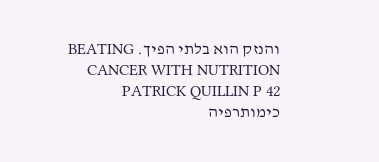והנזק הוא בלתי הפיך. BEATING CANCER WITH NUTRITION PATRICK QUILLIN P 42 כימותרפיה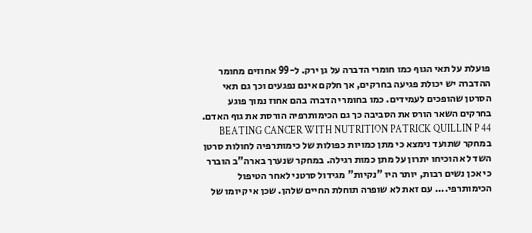פועלת על תאי הגוף כמו חומרי הדברה על גן ירק. ל-99 אחוזים מחומר ההדברה יש יכולת פגיעה בחרקים, אך חלקם אינם נפגעים וכך גם תאי הסרטן שהופכים לעמידים. כמו בחומרי הדברה בהם אחוז נמוך פוגע בחרקים השאר הורס את הסביבה כך גם הכימותרפיה הורסת את גוף האדם. BEATING CANCER WITH NUTRITION PATRICK QUILLIN P 44 במחקר שתועד נימצא כי מתן כמויות כפולות של כימותרפיה לחולות סרטן השד לא הוכיחו יתרון על מתן כמות רגילה. במחקר שנערך בארה"ב הוברר כי אכן נשים רבות, יותר היו "נקיות" מגידול סרטני לאחר הטיפול הכימותרפי.... עם זאת לא שופרה תוחלת החיים שלהן. שכן אי קיומו של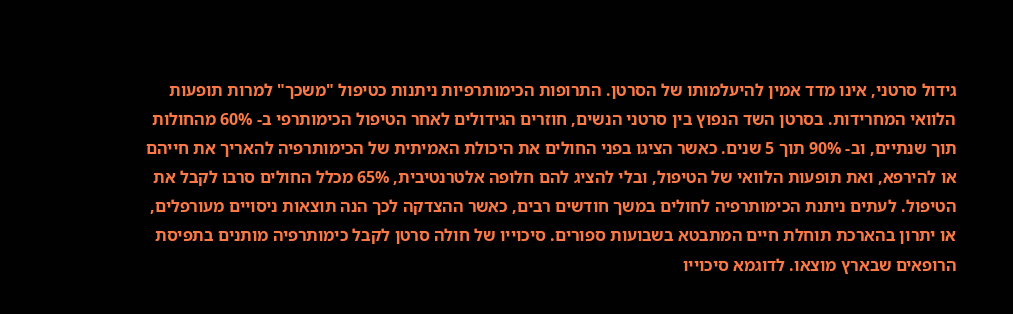גידול סרטני, אינו מדד אמין להיעלמותו של הסרטן. התרופות הכימותרפיות ניתנות כטיפול "משכך" למרות תופעות הלוואי המחרידות. בסרטן השד הנפוץ בין סרטני הנשים, חוזרים הגידולים לאחר הטיפול הכימותרפי ב- 60% מהחולות תוך שנתיים, וב- 90% תוך 5 שנים. כאשר הציגו בפני החולים את היכולת האמיתית של הכימותרפיה להאריך את חייהם או להירפא, ואת תופעות הלוואי של הטיפול, ובלי להציג להם חלופה אלטרנטיבית, 65% מכלל החולים סרבו לקבל את הטיפול. לעתים ניתנת הכימותרפיה לחולים במשך חודשים רבים, כאשר ההצדקה לכך הנה תוצאות ניסויים מעורפלים, או יתרון בהארכת תוחלת חיים המתבטא בשבועות ספורים. סיכוייו של חולה סרטן לקבל כימותרפיה מותנים בתפיסת הרופאים שבארץ מוצאו. לדוגמא סיכוייו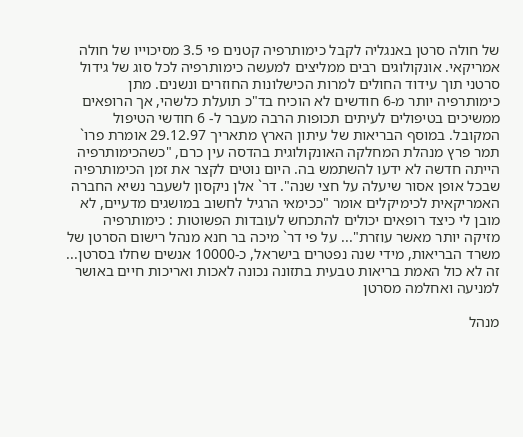של חולה סרטן באנגליה לקבל כימותרפיה קטנים פי 3.5 מסיכוייו של חולה אמריקאי. אונקולוגים רבים ממליצים למעשה כימותרפיה לכל סוג של גידול סרטני תוך עידוד החולים למרות הכישלונות החוזרים ונשנים. מתן כימותרפיה יותר מ-6 חודשים לא הוכיח בד"כ תועלת כלשהי, אך הרופאים ממשיכים בטיפולים לעיתים תכופות הרבה מעבר ל- 6 חודשי הטיפול המקובל. במוסף הבריאות של עיתון הארץ מתאריך 29.12.97 אומרת פרו` תמר פרץ מנהלת המחלקה האונקולוגית בהדסה עין כרם, "כשהכימותרפיה הייתה חדשה לא ידעו להשתמש בה. היום נוטים לקצר את זמן הכימותרפיה שבכל אופן אסור שיעלה על חצי שנה". דר` אלן ניקסון לשעבר נשיא החברה האמריקאית לכימיקלים אומר "ככימאי הרגיל לחשוב במושגים מדעיים, לא מובן לי כיצד רופאים יכולים להתכחש לעובדות הפשוטות : כימותרפיה מזיקה יותר מאשר עוזרת"... על פי דר` מיכה בר חנא מנהל רישום הסרטן של משרד הבריאות, מידי שנה נפטרים בישראל, כ-10000 אנשים שחלו בסרטן... זה לא כול האמת בריאות טבעית בתזונה נכונה לאכות ואריכות חיים באושר למניעה ואחלמה מסרטן

מנהל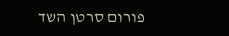פורום סרטן השד